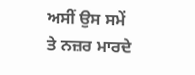ਅਸੀਂ ਉਸ ਸਮੇਂ ਤੇ ਨਜ਼ਰ ਮਾਰਦੇ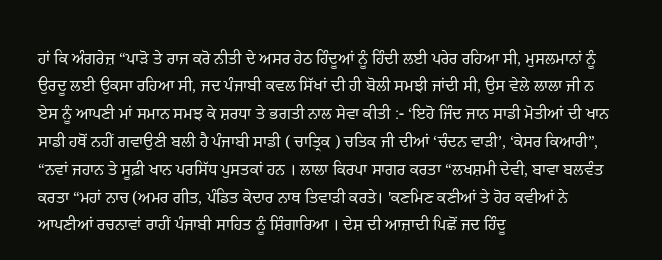ਹਾਂ ਕਿ ਅੰਗਰੇਜ਼ “ਪਾੜੋ ਤੇ ਰਾਜ ਕਰੋ ਨੀਤੀ ਦੇ ਅਸਰ ਹੇਠ ਹਿੰਦੂਆਂ ਨੂੰ ਹਿੰਦੀ ਲਈ ਪਰੇਰ ਰਹਿਆ ਸੀ, ਮੁਸਲਮਾਨਾਂ ਨੂੰ ਉਰਦੂ ਲਈ ਉਕਸਾ ਰਹਿਆ ਸੀ, ਜਦ ਪੰਜਾਬੀ ਕਵਲ ਸਿੱਖਾਂ ਦੀ ਹੀ ਬੋਲੀ ਸਮਝੀ ਜਾਂਦੀ ਸੀ, ਉਸ ਵੇਲੇ ਲਾਲਾ ਜੀ ਨ ਏਸ ਨੂੰ ਆਪਣੀ ਮਾਂ ਸਮਾਨ ਸਮਝ ਕੇ ਸ਼ਰਧਾ ਤੇ ਭਗਤੀ ਨਾਲ ਸੇਵਾ ਕੀਤੀ :- ‘ਇਹੋ ਜਿੰਦ ਜਾਨ ਸਾਡੀ ਮੋਤੀਆਂ ਦੀ ਖਾਨ ਸਾਡੀ ਹਥੋਂ ਨਹੀਂ ਗਵਾਉਣੀ ਬਲੀ ਹੈ ਪੰਜਾਬੀ ਸਾਡੀ ( ਚਾਤ੍ਰਿਕ ) ਚਤਿਕ ਜੀ ਦੀਆਂ ‘ਚੰਦਨ ਵਾੜੀ’, ‘ਕੇਸਰ ਕਿਆਰੀ”, “ਨਵਾਂ ਜਹਾਨ ਤੇ ਸੂਫ਼ੀ ਖਾਨ ਪਰਸਿੱਧ ਪੁਸਤਕਾਂ ਹਨ । ਲਾਲਾ ਕਿਰਪਾ ਸਾਗਰ ਕਰਤਾ “ਲਖਸ਼ਮੀ ਦੇਵੀ, ਬਾਵਾ ਬਲਵੰਤ ਕਰਤਾ “ਮਹਾਂ ਨਾਚ (ਅਮਰ ਗੀਤ, ਪੰਡਿਤ ਕੇਦਾਰ ਨਾਥ ਤਿਵਾੜੀ ਕਰਤੇ। 'ਕਣਮਿਣ ਕਣੀਆਂ ਤੇ ਹੋਰ ਕਵੀਆਂ ਨੇ ਆਪਣੀਆਂ ਰਚਨਾਵਾਂ ਰਾਹੀਂ ਪੰਜਾਬੀ ਸਾਹਿਤ ਨੂੰ ਸ਼ਿੰਗਾਰਿਆ । ਦੇਸ਼ ਦੀ ਆਜ਼ਾਦੀ ਪਿਛੋਂ ਜਦ ਹਿੰਦੂ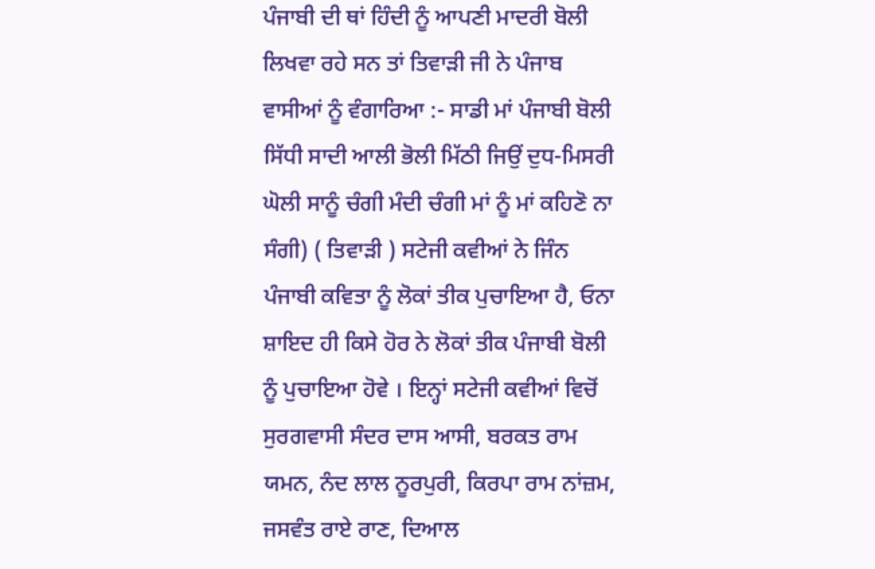ਪੰਜਾਬੀ ਦੀ ਥਾਂ ਹਿੰਦੀ ਨੂੰ ਆਪਣੀ ਮਾਦਰੀ ਬੋਲੀ ਲਿਖਵਾ ਰਹੇ ਸਨ ਤਾਂ ਤਿਵਾੜੀ ਜੀ ਨੇ ਪੰਜਾਬ ਵਾਸੀਆਂ ਨੂੰ ਵੰਗਾਰਿਆ :- ਸਾਡੀ ਮਾਂ ਪੰਜਾਬੀ ਬੋਲੀ ਸਿੱਧੀ ਸਾਦੀ ਆਲੀ ਭੋਲੀ ਮਿੱਠੀ ਜਿਉਂ ਦੁਧ-ਮਿਸਰੀ ਘੋਲੀ ਸਾਨੂੰ ਚੰਗੀ ਮੰਦੀ ਚੰਗੀ ਮਾਂ ਨੂੰ ਮਾਂ ਕਹਿਣੋ ਨਾ ਸੰਗੀ) ( ਤਿਵਾੜੀ ) ਸਟੇਜੀ ਕਵੀਆਂ ਨੇ ਜਿੰਨ ਪੰਜਾਬੀ ਕਵਿਤਾ ਨੂੰ ਲੋਕਾਂ ਤੀਕ ਪੁਚਾਇਆ ਹੈ, ਓਨਾ ਸ਼ਾਇਦ ਹੀ ਕਿਸੇ ਹੋਰ ਨੇ ਲੋਕਾਂ ਤੀਕ ਪੰਜਾਬੀ ਬੋਲੀ ਨੂੰ ਪੁਚਾਇਆ ਹੋਵੇ । ਇਨ੍ਹਾਂ ਸਟੇਜੀ ਕਵੀਆਂ ਵਿਚੋਂ ਸੁਰਗਵਾਸੀ ਸੰਦਰ ਦਾਸ ਆਸੀ, ਬਰਕਤ ਰਾਮ ਯਮਨ, ਨੰਦ ਲਾਲ ਨੂਰਪੁਰੀ, ਕਿਰਪਾ ਰਾਮ ਨਾਂਜ਼ਮ, ਜਸਵੰਤ ਰਾਏ ਰਾਣ, ਦਿਆਲ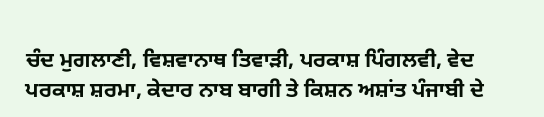ਚੰਦ ਮੁਗਲਾਣੀ, ਵਿਸ਼ਵਾਨਾਥ ਤਿਵਾੜੀ, ਪਰਕਾਸ਼ ਪਿੰਗਲਵੀ, ਵੇਦ ਪਰਕਾਸ਼ ਸ਼ਰਮਾ, ਕੇਦਾਰ ਨਾਬ ਬਾਗੀ ਤੇ ਕਿਸ਼ਨ ਅਸ਼ਾਂਤ ਪੰਜਾਬੀ ਦੇ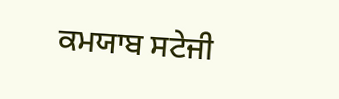ਕਮਯਾਬ ਸਟੇਜੀ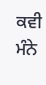ਕਵੀ ਮੰਨੇ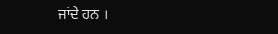ਜਾਂਦੇ ਹਨ ।